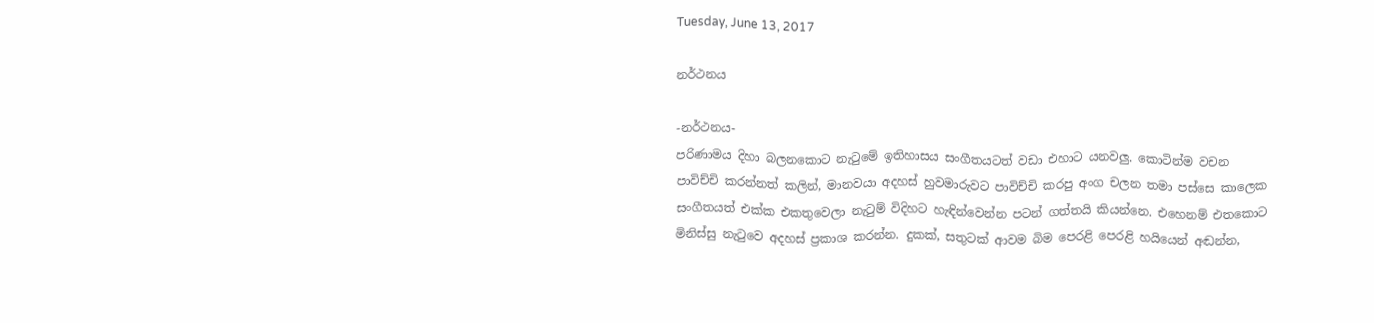Tuesday, June 13, 2017

නර්ථනය

-නර්ථනය-
පරිණාමය දිහා බලනකොට නැටුමේ ඉතිහාසය සංගීතයටත් වඩා එහාට යනවලු. කොටින්ම වචන පාවිච්චි කරන්නත් කලින්, මානවයා අදහස් හුවමාරුවට පාවිච්චි කරපු අංග චලන තමා පස්සෙ කාලෙක සංගීතයත් එක්ක එකතුවෙලා නැටුම් විදිහට හැඳින්වෙන්න පටන් ගත්තයි කියන්නෙ. එහෙනම් එතකොට මිනිස්සු නැටුවෙ අදහස් ප්‍රකාශ කරන්න. දුකක්, සතුටක් ආවම බිම පෙරළි පෙරළි හයියෙන් අඬන්න,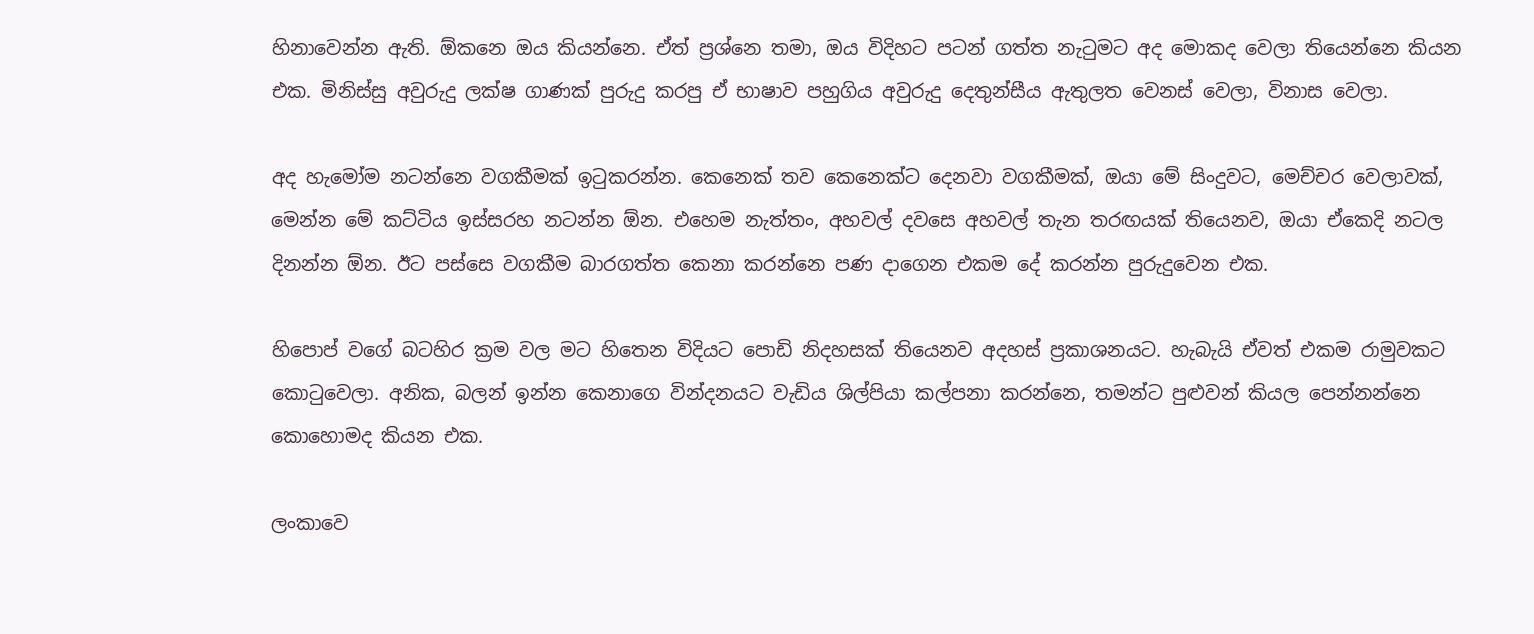හිනාවෙන්න ඇති. ඕකනෙ ඔය කියන්නෙ. ඒත් ප්‍රශ්නෙ තමා, ඔය විදිහට පටන් ගත්ත නැටුමට අද මොකද වෙලා තියෙන්නෙ කියන එක. මිනිස්සු අවුරුදු ලක්ෂ ගාණක් පුරුදු කරපු ඒ භාෂාව පහුගිය අවුරුදු දෙතුන්සීය ඇතුලත වෙනස් වෙලා, විනාස වෙලා.

අද හැමෝම නටන්නෙ වගකීමක් ඉටුකරන්න. කෙනෙක් තව කෙනෙක්ට දෙනවා වගකීමක්, ඔයා මේ සිංදුවට, මෙච්චර වෙලාවක්, මෙන්න මේ කට්ටිය ඉස්සරහ නටන්න ඕන. එහෙම නැත්තං, අහවල් දවසෙ අහවල් තැන තරඟයක් තියෙනව, ඔයා ඒකෙදි නටල දිනන්න ඕන. ඊට පස්සෙ වගකීම බාරගත්ත කෙනා කරන්නෙ පණ දාගෙන එකම දේ කරන්න පුරුදුවෙන එක.

හිපොප් වගේ බටහිර ක්‍රම වල මට හිතෙන විදියට පොඩි නිදහසක් තියෙනව අදහස් ප්‍රකාශනයට. හැබැයි ඒවත් එකම රාමුවකට කොටුවෙලා. අනික, බලන් ඉන්න කෙනාගෙ වින්දනයට වැඩිය ශිල්පියා කල්පනා කරන්නෙ, තමන්ට පුළුවන් කියල පෙන්නන්නෙ කොහොමද කියන එක.

ලංකාවෙ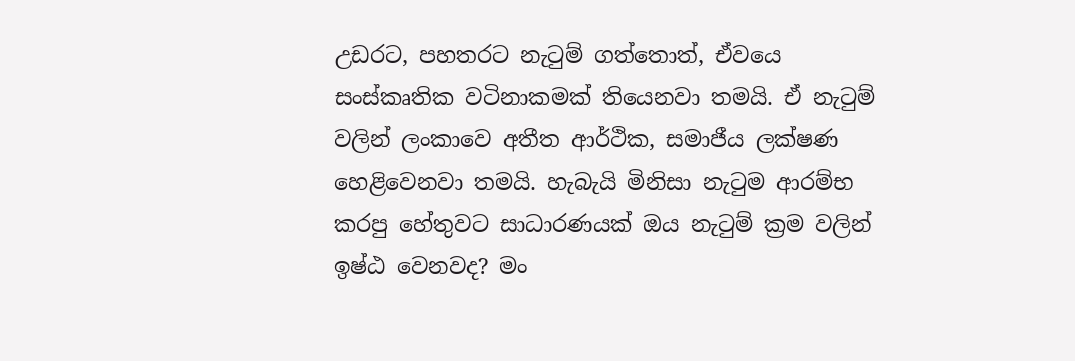උඩරට, පහතරට නැටුම් ගත්තොත්, ඒවයෙ සංස්කෘතික වටිනාකමක් තියෙනවා තමයි. ඒ නැටුම් වලින් ලංකාවෙ අතීත ආර්ථික, සමාජීය ලක්ෂණ හෙළිවෙනවා තමයි. හැබැයි මිනිසා නැටුම ආරම්භ කරපු හේතුවට සාධාරණයක් ඔය නැටුම් ක්‍රම වලින් ඉෂ්ඨ වෙනවද? මං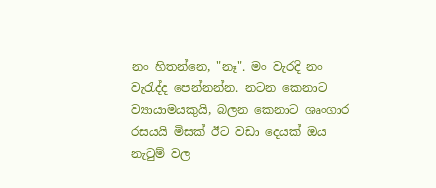නං හිතන්නෙ, "නෑ". මං වැරදි නං වැරැද්ද පෙන්නන්න. නටන කෙනාට ව්‍යායාමයකුයි, බලන කෙනාට ශෘංගාර රසයයි මිසක් ඊට වඩා දෙයක් ඔය නැටුම් වල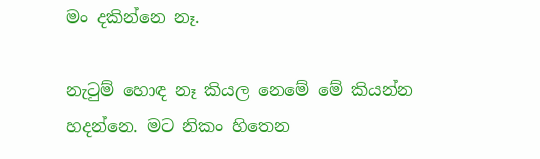මං දකින්නෙ නෑ.

නැටුම් හොඳ නෑ කියල නෙමේ මේ කියන්න හදන්නෙ. මට නිකං හිතෙන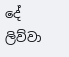දේ ලිව්වා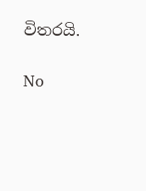විතරයි.

No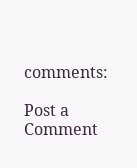comments:

Post a Comment